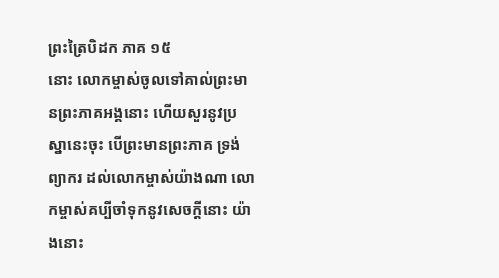ព្រះត្រៃបិដក ភាគ ១៥
នោះ លោកម្ចាស់ចូលទៅគាល់ព្រះមានព្រះភាគអង្គនោះ ហើយសួរនូវប្រស្នានេះចុះ បើព្រះមានព្រះភាគ ទ្រង់ព្យាករ ដល់លោកម្ចាស់យ៉ាងណា លោកម្ចាស់គប្បីចាំទុកនូវសេចក្តីនោះ យ៉ាងនោះ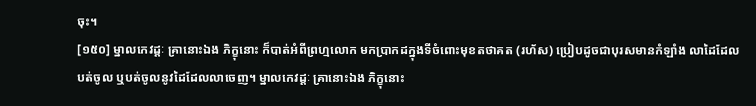ចុះ។
[១៥០] ម្នាលកេវដ្តៈ គ្រានោះឯង ភិក្ខុនោះ ក៏បាត់អំពីព្រហ្មលោក មកប្រាកដក្នុងទីចំពោះមុខតថាគត (រហ័ស) ប្រៀបដូចជាបុរសមានកំឡាំង លាដៃដែលបត់ចូល ឬបត់ចូលនូវដៃដែលលាចេញ។ ម្នាលកេវដ្តៈ គ្រានោះឯង ភិក្ខុនោះ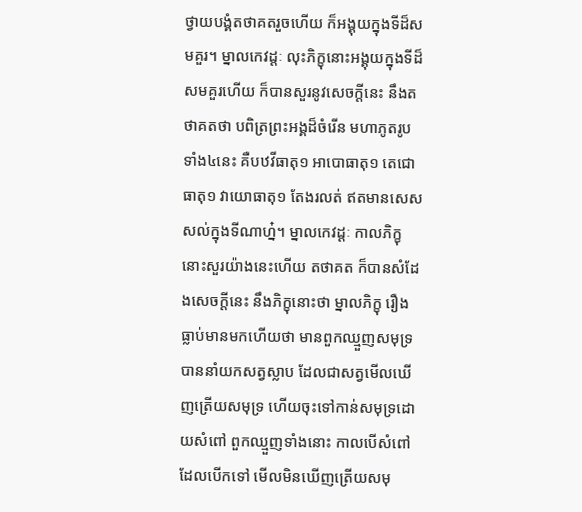ថ្វាយបង្គំតថាគតរួចហើយ ក៏អង្គុយក្នុងទីដ៏សមគួរ។ ម្នាលកេវដ្តៈ លុះភិក្ខុនោះអង្គុយក្នុងទីដ៏សមគួរហើយ ក៏បានសួរនូវសេចក្តីនេះ នឹងតថាគតថា បពិត្រព្រះអង្គដ៏ចំរើន មហាភូតរូបទាំង៤នេះ គឺបឋវីធាតុ១ អាបោធាតុ១ តេជោធាតុ១ វាយោធាតុ១ តែងរលត់ ឥតមានសេសសល់ក្នុងទីណាហ្ន៎។ ម្នាលកេវដ្តៈ កាលភិក្ខុនោះសួរយ៉ាងនេះហើយ តថាគត ក៏បានសំដែងសេចក្តីនេះ នឹងភិក្ខុនោះថា ម្នាលភិក្ខុ រឿងធ្លាប់មានមកហើយថា មានពួកឈ្មួញសមុទ្រ បាននាំយកសត្វស្លាប ដែលជាសត្វមើលឃើញត្រើយសមុទ្រ ហើយចុះទៅកាន់សមុទ្រដោយសំពៅ ពួកឈ្មួញទាំងនោះ កាលបើសំពៅដែលបើកទៅ មើលមិនឃើញត្រើយសមុ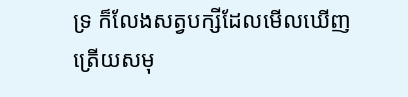ទ្រ ក៏លែងសត្វបក្សីដែលមើលឃើញត្រើយសមុ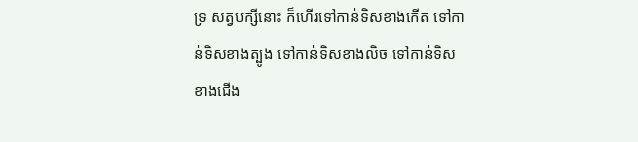ទ្រ សត្វបក្សីនោះ ក៏ហើរទៅកាន់ទិសខាងកើត ទៅកាន់ទិសខាងត្បូង ទៅកាន់ទិសខាងលិច ទៅកាន់ទិសខាងជើង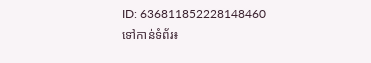ID: 636811852228148460
ទៅកាន់ទំព័រ៖